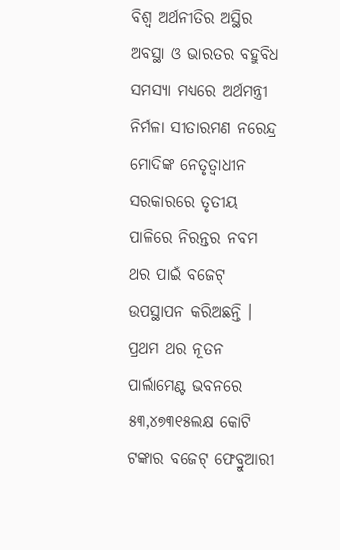ବିଶ୍ୱ ଅର୍ଥନୀତିର ଅସ୍ଥିର ଅବସ୍ଥା ଓ ଭାରତର ବହୁବିଧ ସମସ୍ୟା ମଧ୍ୟରେ ଅର୍ଥମନ୍ତ୍ରୀ ନିର୍ମଳା ସୀତାରମଣ ନରେନ୍ଦ୍ର ମୋଦିଙ୍କ ନେତୃତ୍ୱାଧୀନ ସରକାରରେ ତୃତୀୟ ପାଳିରେ ନିରନ୍ତର ନବମ ଥର ପାଇଁ ବଜେଟ୍ ଉପସ୍ଥାପନ କରିଅଛନ୍ତି । ପ୍ରଥମ ଥର ନୂତନ ପାର୍ଲାମେଣ୍ଟ ଭବନରେ ୫୩,୪୭୩୧୫ଲକ୍ଷ କୋଟି ଟଙ୍କାର ବଜେଟ୍ ଫେବ୍ରୁଆରୀ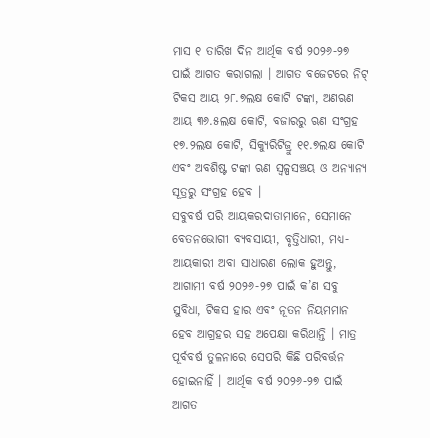ମାସ ୧ ତାରିଖ ଦିନ ଆର୍ଥିକ ବର୍ଷ ୨୦୨୬-୨୭ ପାଇଁ ଆଗତ କରାଗଲା । ଆଗତ ବଜେଟରେ ନିଟ୍ ଟିକସ ଆୟ ୨୮.୭ଲକ୍ଷ କୋଟି ଟଙ୍କା, ଅଣଋଣ ଆୟ ୩୬.୫ଲକ୍ଷ କୋଟି, ବଜାରରୁ ଋଣ ସଂଗ୍ରହ ୧୭.୨ଲକ୍ଷ କୋଟି, ସିକ୍ୟୁରିଟିଜ୍ରୁ ୧୧.୭ଲକ୍ଷ କୋଟି ଏବଂ ଅବଶିଷ୍ଟ ଟଙ୍କା ଋଣ ସ୍ୱଳ୍ପସଞ୍ଚୟ ଓ ଅନ୍ୟାନ୍ୟ ସୂତ୍ରରୁ ସଂଗ୍ରହ ହେବ ।
ସବୁବର୍ଷ ପରି ଆୟକରଦାତାମାନେ, ସେମାନେ ବେତନଭୋଗୀ ବ୍ୟବସାୟୀ, ବୃତ୍ତିଧାରୀ, ମଧ୍ୟ-ଆୟକାରୀ ଅବା ସାଧାରଣ ଲୋକ ହୁଅନ୍ତୁ, ଆଗାମୀ ବର୍ଷ ୨୦୨୬-୨୭ ପାଇଁ କ’ଣ ସବୁ ସୁବିଧା, ଟିକସ ହାର ଏବଂ ନୂତନ ନିୟମମାନ ହେବ ଆଗ୍ରହର ସହ ଅପେକ୍ଷା କରିଥାନ୍ତି । ମାତ୍ର ପୂର୍ବବର୍ଷ ତୁଳନାରେ ସେପରି କିଛି ପରିବର୍ତ୍ତନ ହୋଇନାହିଁ । ଆର୍ଥିକ ବର୍ଷ ୨୦୨୬-୨୭ ପାଇଁ ଆଗତ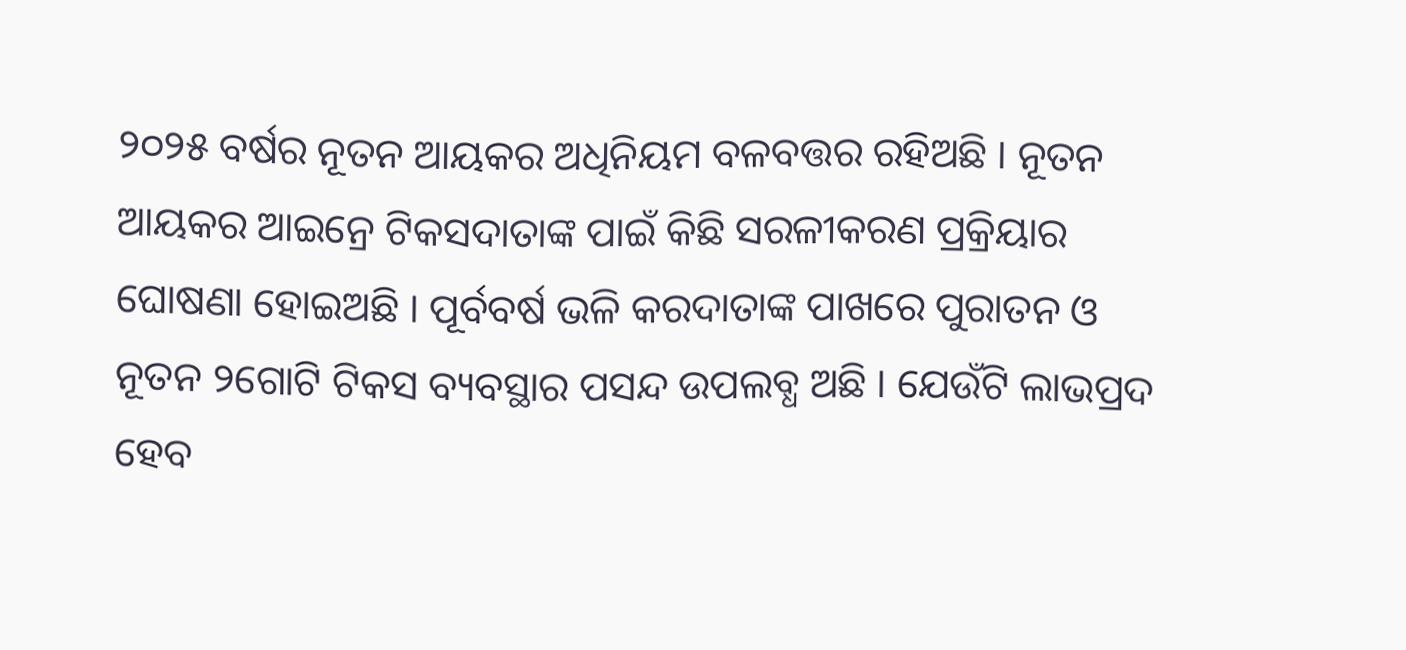୨୦୨୫ ବର୍ଷର ନୂତନ ଆୟକର ଅଧିନିୟମ ବଳବତ୍ତର ରହିଅଛି । ନୂତନ ଆୟକର ଆଇନ୍ରେ ଟିକସଦାତାଙ୍କ ପାଇଁ କିଛି ସରଳୀକରଣ ପ୍ରକ୍ରିୟାର ଘୋଷଣା ହୋଇଅଛି । ପୂର୍ବବର୍ଷ ଭଳି କରଦାତାଙ୍କ ପାଖରେ ପୁରାତନ ଓ ନୂତନ ୨ଗୋଟି ଟିକସ ବ୍ୟବସ୍ଥାର ପସନ୍ଦ ଉପଲବ୍ଧ ଅଛି । ଯେଉଁଟି ଲାଭପ୍ରଦ ହେବ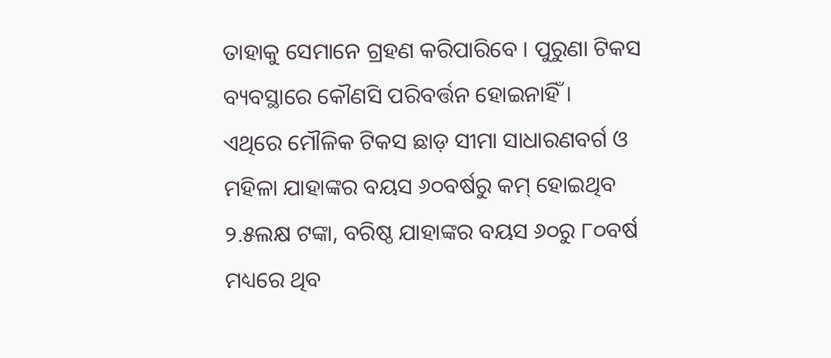ତାହାକୁ ସେମାନେ ଗ୍ରହଣ କରିପାରିବେ । ପୁରୁଣା ଟିକସ ବ୍ୟବସ୍ଥାରେ କୌଣସି ପରିବର୍ତ୍ତନ ହୋଇନାହିଁ ।
ଏଥିରେ ମୌଳିକ ଟିକସ ଛାଡ଼ ସୀମା ସାଧାରଣବର୍ଗ ଓ ମହିଳା ଯାହାଙ୍କର ବୟସ ୬୦ବର୍ଷରୁ କମ୍ ହୋଇଥିବ ୨.୫ଲକ୍ଷ ଟଙ୍କା, ବରିଷ୍ଠ ଯାହାଙ୍କର ବୟସ ୬୦ରୁ ୮୦ବର୍ଷ ମଧ୍ୟରେ ଥିବ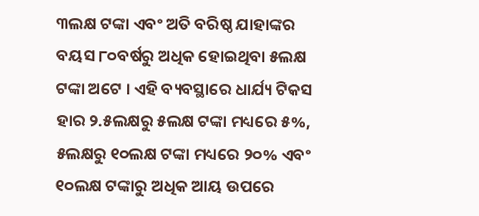୩ଲକ୍ଷ ଟଙ୍କା ଏବଂ ଅତି ବରିଷ୍ଠ ଯାହାଙ୍କର ବୟସ ୮୦ବର୍ଷରୁ ଅଧିକ ହୋଇଥିବା ୫ଲକ୍ଷ ଟଙ୍କା ଅଟେ । ଏହି ବ୍ୟବସ୍ଥାରେ ଧାର୍ଯ୍ୟ ଟିକସ ହାର ୨.୫ଲକ୍ଷରୁ ୫ଲକ୍ଷ ଟଙ୍କା ମଧ୍ୟରେ ୫%, ୫ଲକ୍ଷରୁ ୧୦ଲକ୍ଷ ଟଙ୍କା ମଧ୍ୟରେ ୨୦% ଏବଂ ୧୦ଲକ୍ଷ ଟଙ୍କାରୁ ଅଧିକ ଆୟ ଉପରେ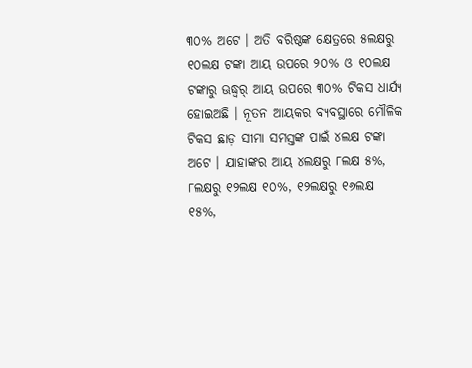୩୦% ଅଟେ । ଅତି ବରିଷ୍ଠଙ୍କ କ୍ଷେତ୍ରରେ ୫ଲକ୍ଷରୁ ୧୦ଲକ୍ଷ ଟଙ୍କା ଆୟ ଉପରେ ୨୦% ଓ ୧୦ଲକ୍ଷ ଟଙ୍କାରୁ ଊଦ୍ଧ୍ୱର୍ ଆୟ ଉପରେ ୩୦% ଟିକସ ଧାର୍ଯ୍ୟ ହୋଇଅଛି । ନୂତନ ଆୟକର ବ୍ୟବସ୍ଥାରେ ମୌଳିକ ଟିକସ ଛାଡ଼ ସୀମା ସମସ୍ତଙ୍କ ପାଇଁ ୪ଲକ୍ଷ ଟଙ୍କା ଅଟେ । ଯାହାଙ୍କର ଆୟ ୪ଲକ୍ଷରୁ ୮ଲକ୍ଷ ୫%, ୮ଲକ୍ଷରୁ ୧୨ଲକ୍ଷ ୧୦%, ୧୨ଲକ୍ଷରୁ ୧୬ଲକ୍ଷ ୧୫%,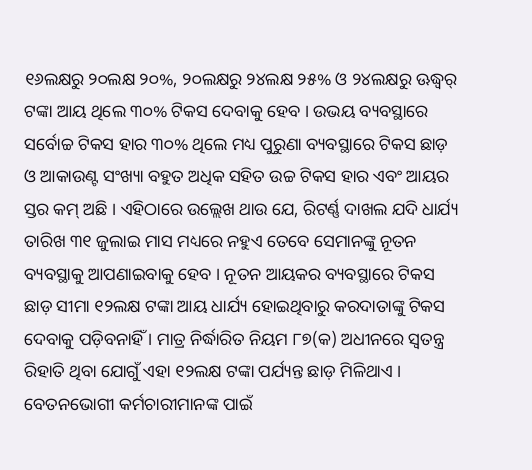୧୬ଲକ୍ଷରୁ ୨୦ଲକ୍ଷ ୨୦%, ୨୦ଲକ୍ଷରୁ ୨୪ଲକ୍ଷ ୨୫% ଓ ୨୪ଲକ୍ଷରୁ ଊଦ୍ଧ୍ୱର୍ ଟଙ୍କା ଆୟ ଥିଲେ ୩୦% ଟିକସ ଦେବାକୁ ହେବ । ଉଭୟ ବ୍ୟବସ୍ଥାରେ ସର୍ବୋଚ୍ଚ ଟିକସ ହାର ୩୦% ଥିଲେ ମଧ୍ୟ ପୁରୁଣା ବ୍ୟବସ୍ଥାରେ ଟିକସ ଛାଡ଼ ଓ ଆକାଉଣ୍ଟ ସଂଖ୍ୟା ବହୁତ ଅଧିକ ସହିତ ଉଚ୍ଚ ଟିକସ ହାର ଏବଂ ଆୟର ସ୍ତର କମ୍ ଅଛି । ଏହିଠାରେ ଉଲ୍ଲେଖ ଥାଉ ଯେ, ରିଟର୍ଣ୍ଣ ଦାଖଲ ଯଦି ଧାର୍ଯ୍ୟ ତାରିଖ ୩୧ ଜୁଲାଇ ମାସ ମଧ୍ୟରେ ନହୁଏ ତେବେ ସେମାନଙ୍କୁ ନୂତନ ବ୍ୟବସ୍ଥାକୁ ଆପଣାଇବାକୁ ହେବ । ନୂତନ ଆୟକର ବ୍ୟବସ୍ଥାରେ ଟିକସ ଛାଡ଼ ସୀମା ୧୨ଲକ୍ଷ ଟଙ୍କା ଆୟ ଧାର୍ଯ୍ୟ ହୋଇଥିବାରୁ କରଦାତାଙ୍କୁ ଟିକସ ଦେବାକୁ ପଡ଼ିବନାହିଁ । ମାତ୍ର ନିର୍ଦ୍ଧାରିତ ନିୟମ ୮୭(କ) ଅଧୀନରେ ସ୍ୱତନ୍ତ୍ର ରିହାତି ଥିବା ଯୋଗୁଁ ଏହା ୧୨ଲକ୍ଷ ଟଙ୍କା ପର୍ଯ୍ୟନ୍ତ ଛାଡ଼ ମିଳିଥାଏ । ବେତନଭୋଗୀ କର୍ମଚାରୀମାନଙ୍କ ପାଇଁ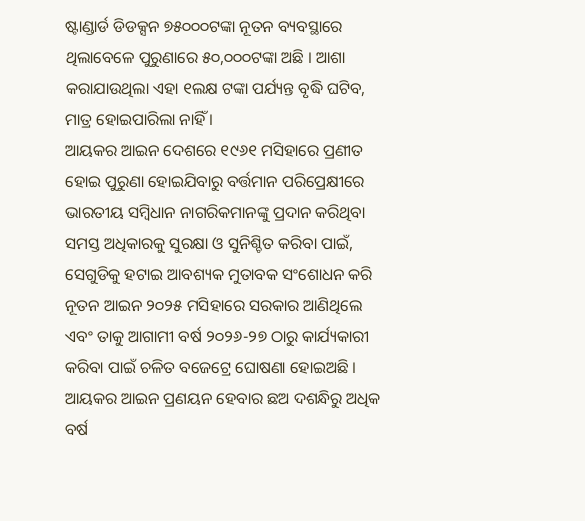ଷ୍ଟାଣ୍ଡାର୍ଡ ଡିଡକ୍ସନ ୭୫୦୦୦ଟଙ୍କା ନୂତନ ବ୍ୟବସ୍ଥାରେ ଥିଲାବେଳେ ପୁରୁଣାରେ ୫୦,୦୦୦ଟଙ୍କା ଅଛି । ଆଶା କରାଯାଉଥିଲା ଏହା ୧ଲକ୍ଷ ଟଙ୍କା ପର୍ଯ୍ୟନ୍ତ ବୃଦ୍ଧି ଘଟିବ, ମାତ୍ର ହୋଇପାରିଲା ନାହିଁ ।
ଆୟକର ଆଇନ ଦେଶରେ ୧୯୬୧ ମସିହାରେ ପ୍ରଣୀତ ହୋଇ ପୁରୁଣା ହୋଇଯିବାରୁ ବର୍ତ୍ତମାନ ପରିପ୍ରେକ୍ଷୀରେ ଭାରତୀୟ ସମ୍ବିଧାନ ନାଗରିକମାନଙ୍କୁ ପ୍ରଦାନ କରିଥିବା ସମସ୍ତ ଅଧିକାରକୁ ସୁରକ୍ଷା ଓ ସୁନିଶ୍ଚିତ କରିବା ପାଇଁ, ସେଗୁଡିକୁ ହଟାଇ ଆବଶ୍ୟକ ମୁତାବକ ସଂଶୋଧନ କରି ନୂତନ ଆଇନ ୨୦୨୫ ମସିହାରେ ସରକାର ଆଣିଥିଲେ ଏବଂ ତାକୁ ଆଗାମୀ ବର୍ଷ ୨୦୨୬-୨୭ ଠାରୁ କାର୍ଯ୍ୟକାରୀ କରିବା ପାଇଁ ଚଳିତ ବଜେଟ୍ରେ ଘୋଷଣା ହୋଇଅଛି । ଆୟକର ଆଇନ ପ୍ରଣୟନ ହେବାର ଛଅ ଦଶନ୍ଧିରୁ ଅଧିକ ବର୍ଷ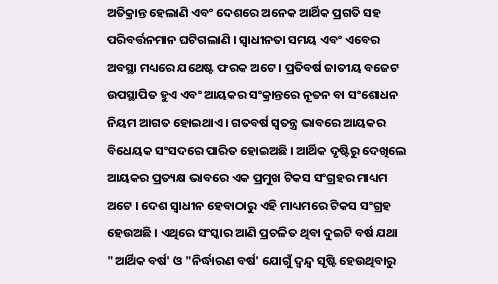ଅତିକ୍ରାନ୍ତ ହେଲାଣି ଏବଂ ଦେଶରେ ଅନେକ ଆର୍ଥିକ ପ୍ରଗତି ସହ ପରିବର୍ତ୍ତନମାନ ଘଟିଗଲାଣି । ସ୍ୱାଧୀନତା ସମୟ ଏବଂ ଏବେର ଅବସ୍ଥା ମଧ୍ୟରେ ଯଥେଷ୍ଟ ଫରକ ଅଟେ । ପ୍ରତିବର୍ଷ ଜାତୀୟ ବଜେଟ ଉପସ୍ଥାପିତ ହୁଏ ଏବଂ ଆୟକର ସଂକ୍ରାନ୍ତରେ ନୂତନ ବା ସଂଶୋଧନ ନିୟମ ଆଗତ ହୋଇଥାଏ । ଗତବର୍ଷ ସ୍ୱତନ୍ତ୍ର ଭାବରେ ଆୟକର ବିଧେୟକ ସଂସଦରେ ପାରିତ ହୋଇଅଛି । ଆର୍ଥିକ ଦୃଷ୍ଟିରୁ ଦେଖିଲେ ଆୟକର ପ୍ରତ୍ୟକ୍ଷ ଭାବରେ ଏକ ପ୍ରମୁଖ ଟିକସ ସଂଗ୍ରହର ମାଧ୍ୟମ ଅଟେ । ଦେଶ ସ୍ୱାଧୀନ ହେବାଠାରୁ ଏହି ମାଧ୍ୟମରେ ଟିକସ ସଂଗ୍ରହ ହେଉଅଛି । ଏଥିରେ ସଂସ୍କାର ଆଣି ପ୍ରଚଳିତ ଥିବା ଦୁଇଟି ବର୍ଷ ଯଥା "ଆର୍ଥିକ ବର୍ଷ' ଓ "ନିର୍ଦ୍ଧାରଣ ବର୍ଷ' ଯୋଗୁଁ ଦ୍ୱନ୍ଦ୍ୱ ସୃଷ୍ଟି ହେଉଥିବାରୁ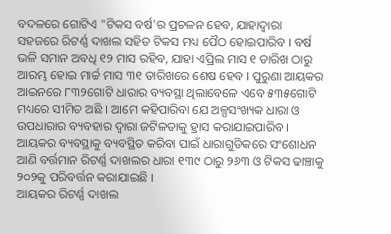ବଦଳରେ ଗୋଟିଏ "ଟିକସ ବର୍ଷ'ର ପ୍ରଚଳନ ହେବ, ଯାହାଦ୍ୱାରା ସହଜରେ ରିଟର୍ଣ୍ଣ ଦାଖଲ ସହିତ ଟିକସ ମଧ୍ୟ ପୈଠ ହୋଇପାରିବ । ବର୍ଷ ଭଳି ସମାନ ଅବଧି ୧୨ ମାସ ରହିବ, ଯାହା ଏପ୍ରିଲ ମାସ ୧ ତାରିଖ ଠାରୁ ଆରମ୍ଭ ହୋଇ ମାର୍ଚ୍ଚ ମାସ ୩୧ ତାରିଖରେ ଶେଷ ହେବ । ପୁରୁଣା ଆୟକର ଆଇନରେ ୮୩୨ଗୋଟି ଧାରାର ବ୍ୟବସ୍ଥା ଥିଲାବେଳେ ଏବେ ୫୩୫ଗୋଟି ମଧ୍ୟରେ ସୀମିତ ଅଛି । ଆମେ କହିପାରିବା ଯେ ଅଳ୍ପସଂଖ୍ୟକ ଧାରା ଓ ଉପଧାରାର ବ୍ୟବହାର ଦ୍ୱାରା ଜଟିଳତାକୁ ହ୍ରାସ କରାଯାଇପାରିବ । ଆୟକର ବ୍ୟବସ୍ଥାକୁ ବ୍ୟବସ୍ଥିତ କରିବା ପାଇଁ ଧାରାଗୁଡିକରେ ସଂଶୋଧନ ଆଣି ବର୍ତ୍ତମାନ ରିଟର୍ଣ୍ଣ ଦାଖଲର ଧାରା ୧୩୯ ଠାରୁ ୨୬୩ ଓ ଟିକସ ଢାଞ୍ଚାକୁ ୨୦୨କୁ ପରିବର୍ତ୍ତନ କରାଯାଇଛି ।
ଆୟକର ରିଟର୍ଣ୍ଣ ଦାଖଲ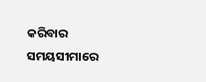କରିବାର ସମୟସୀମାରେ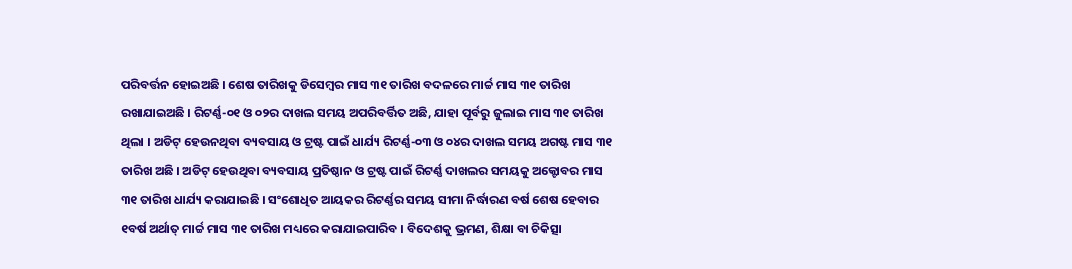ପରିବର୍ତ୍ତନ ହୋଇଅଛି । ଶେଷ ତାରିଖକୁ ଡିସେମ୍ବର ମାସ ୩୧ ତାରିଖ ବଦଳରେ ମାର୍ଚ୍ଚ ମାସ ୩୧ ତାରିଖ ରଖାଯାଇଅଛି । ରିଟର୍ଣ୍ଣ-୦୧ ଓ ୦୨ର ଦାଖଲ ସମୟ ଅପରିବର୍ତ୍ତିତ ଅଛି, ଯାହା ପୂର୍ବରୁ ଜୁଲାଇ ମାସ ୩୧ ତାରିଖ ଥିଲା । ଅଡିଟ୍ ହେଉନଥିବା ବ୍ୟବସାୟ ଓ ଟ୍ରଷ୍ଟ ପାଇଁ ଧାର୍ଯ୍ୟ ରିଟର୍ଣ୍ଣ-୦୩ ଓ ୦୪ର ଦାଖଲ ସମୟ ଅଗଷ୍ଟ ମାସ ୩୧ ତାରିଖ ଅଛି । ଅଡିଟ୍ ହେଉଥିବା ବ୍ୟବସାୟ ପ୍ରତିଷ୍ଠାନ ଓ ଟ୍ରଷ୍ଟ ପାଇଁ ରିଟର୍ଣ୍ଣ ଦାଖଲର ସମୟକୁ ଅକ୍ଟୋବର ମାସ ୩୧ ତାରିଖ ଧାର୍ଯ୍ୟ କରାଯାଇଛି । ସଂଶୋଧିତ ଆୟକର ରିଟର୍ଣ୍ଣର ସମୟ ସୀମା ନିର୍ଦ୍ଧାରଣ ବର୍ଷ ଶେଷ ହେବାର ୧ବର୍ଷ ଅର୍ଥାତ୍ ମାର୍ଚ୍ଚ ମାସ ୩୧ ତାରିଖ ମଧ୍ୟରେ କରାଯାଇପାରିବ । ବିଦେଶକୁ ଭ୍ରମଣ, ଶିକ୍ଷା ବା ଚିକିତ୍ସା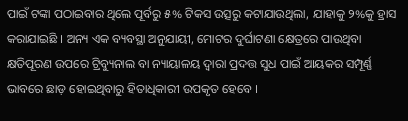ପାଇଁ ଟଙ୍କା ପଠାଇବାର ଥିଲେ ପୂର୍ବରୁ ୫% ଟିକସ ଉତ୍ସରୁ କଟାଯାଉଥିଲା, ଯାହାକୁ ୨%କୁ ହ୍ରାସ କରାଯାଇଛି । ଅନ୍ୟ ଏକ ବ୍ୟବସ୍ଥା ଅନୁଯାୟୀ, ମୋଟର ଦୁର୍ଘାଟଣା କ୍ଷେତ୍ରରେ ପାଉଥିବା କ୍ଷତିପୂରଣ ଉପରେ ଟ୍ରିବ୍ୟୁନାଲ ବା ନ୍ୟାୟାଳୟ ଦ୍ୱାରା ପ୍ରଦତ୍ତ ସୁଧ ପାଇଁ ଆୟକର ସମ୍ପୂର୍ଣ୍ଣ ଭାବରେ ଛାଡ଼ ହୋଇଥିବାରୁ ହିତାଧିକାରୀ ଉପକୃତ ହେବେ ।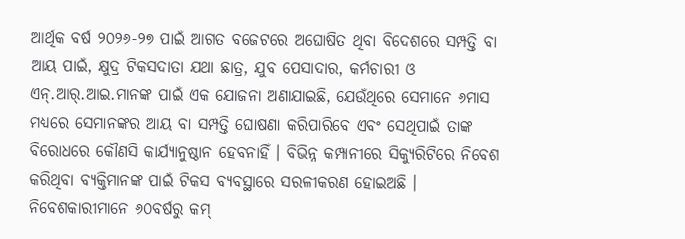ଆର୍ଥିକ ବର୍ଷ ୨୦୨୬-୨୭ ପାଇଁ ଆଗତ ବଜେଟରେ ଅଘୋଷିତ ଥିବା ବିଦେଶରେ ସମ୍ପତ୍ତି ବା ଆୟ ପାଇଁ, କ୍ଷୁଦ୍ର ଟିକସଦାତା ଯଥା ଛାତ୍ର, ଯୁବ ପେସାଦାର, କର୍ମଚାରୀ ଓ ଏନ୍.ଆର୍.ଆଇ.ମାନଙ୍କ ପାଇଁ ଏକ ଯୋଜନା ଅଣାଯାଇଛି, ଯେଉଁଥିରେ ସେମାନେ ୬ମାସ ମଧ୍ୟରେ ସେମାନଙ୍କର ଆୟ ବା ସମ୍ପତ୍ତି ଘୋଷଣା କରିପାରିବେ ଏବଂ ସେଥିପାଇଁ ତାଙ୍କ ବିରୋଧରେ କୌଣସି କାର୍ଯ୍ୟାନୁଷ୍ଠାନ ହେବନାହିଁ । ବିଭିନ୍ନ କମ୍ପାନୀରେ ସିକ୍ୟୁରିଟିରେ ନିବେଶ କରିଥିବା ବ୍ୟକ୍ତିମାନଙ୍କ ପାଇଁ ଟିକସ ବ୍ୟବସ୍ଥାରେ ସରଳୀକରଣ ହୋଇଅଛି । ନିବେଶକାରୀମାନେ ୬୦ବର୍ଷରୁ କମ୍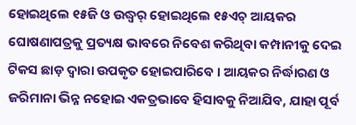ହୋଇଥିଲେ ୧୫ଜି ଓ ଉଦ୍ଧ୍ୱର୍ ହୋଇଥିଲେ ୧୫ଏଚ୍ ଆୟକର ଘୋଷଣାପତ୍ରକୁ ପ୍ରତ୍ୟକ୍ଷ ଭାବରେ ନିବେଶ କରିଥିବା କମ୍ପାନୀକୁ ଦେଇ ଟିକସ ଛାଡ଼ ଦ୍ୱାରା ଉପକୃତ ହୋଇପାରିବେ । ଆୟକର ନିର୍ଦ୍ଧାରଣ ଓ ଜରିମାନା ଭିନ୍ନ ନହୋଇ ଏକତ୍ରଭାବେ ହିସାବକୁ ନିଆଯିବ, ଯାହା ପୂର୍ବ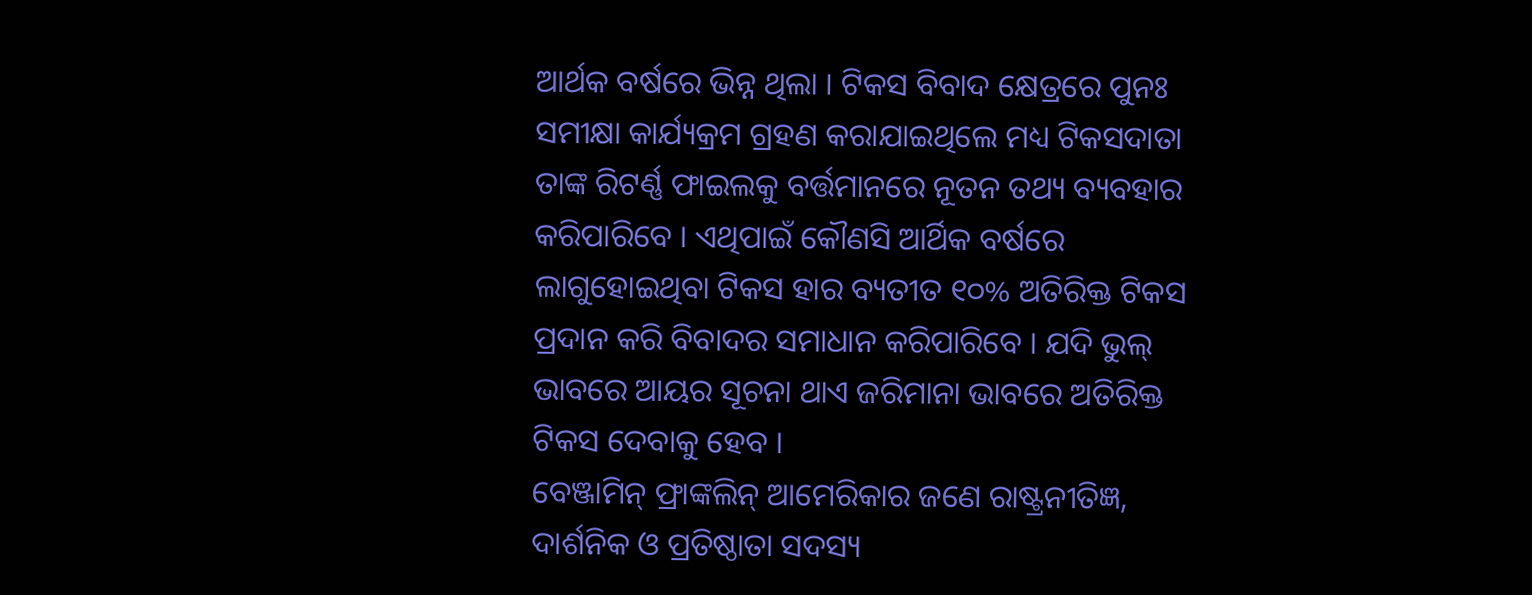ଆର୍ଥକ ବର୍ଷରେ ଭିନ୍ନ ଥିଲା । ଟିକସ ବିବାଦ କ୍ଷେତ୍ରରେ ପୁନଃ ସମୀକ୍ଷା କାର୍ଯ୍ୟକ୍ରମ ଗ୍ରହଣ କରାଯାଇଥିଲେ ମଧ୍ୟ ଟିକସଦାତା ତାଙ୍କ ରିଟର୍ଣ୍ଣ ଫାଇଲକୁ ବର୍ତ୍ତମାନରେ ନୂତନ ତଥ୍ୟ ବ୍ୟବହାର କରିପାରିବେ । ଏଥିପାଇଁ କୌଣସି ଆର୍ଥିକ ବର୍ଷରେ ଲାଗୁହୋଇଥିବା ଟିକସ ହାର ବ୍ୟତୀତ ୧୦% ଅତିରିକ୍ତ ଟିକସ ପ୍ରଦାନ କରି ବିବାଦର ସମାଧାନ କରିପାରିବେ । ଯଦି ଭୁଲ୍ ଭାବରେ ଆୟର ସୂଚନା ଥାଏ ଜରିମାନା ଭାବରେ ଅତିରିକ୍ତ ଟିକସ ଦେବାକୁ ହେବ ।
ବେଞ୍ଜାମିନ୍ ଫ୍ରାଙ୍କଲିନ୍ ଆମେରିକାର ଜଣେ ରାଷ୍ଟ୍ରନୀତିଜ୍ଞ, ଦାର୍ଶନିକ ଓ ପ୍ରତିଷ୍ଠାତା ସଦସ୍ୟ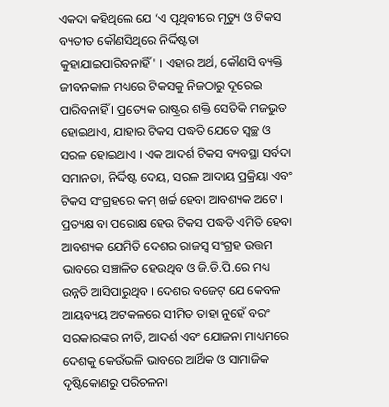ଏକଦା କହିଥିଲେ ଯେ ‘ଏ ପୃଥିବୀରେ ମୃତ୍ୟୁ ଓ ଟିକସ ବ୍ୟତୀତ କୌଣସିଥିରେ ନିର୍ଦ୍ଦିଷ୍ଟତା କୁହାଯାଇପାରିବନାହିଁ' । ଏହାର ଅର୍ଥ, କୌଣସି ବ୍ୟକ୍ତି ଜୀବନକାଳ ମଧ୍ୟରେ ଟିକସକୁ ନିଜଠାରୁ ଦୂରେଇ ପାରିବନାହିଁ । ପ୍ରତ୍ୟେକ ରାଷ୍ଟ୍ରର ଶକ୍ତି ସେତିକି ମଜଭୁତ ହୋଇଥାଏ, ଯାହାର ଟିକସ ପଦ୍ଧତି ଯେତେ ସ୍ୱଚ୍ଛ ଓ ସରଳ ହୋଇଥାଏ । ଏକ ଆଦର୍ଶ ଟିକସ ବ୍ୟବସ୍ଥା ସର୍ବଦା ସମାନତା, ନିର୍ଦ୍ଦିଷ୍ଟ ଦେୟ, ସରଳ ଆଦାୟ ପ୍ରକ୍ରିୟା ଏବଂ ଟିକସ ସଂଗ୍ରହରେ କମ୍ ଖର୍ଚ୍ଚ ହେବା ଆବଶ୍ୟକ ଅଟେ । ପ୍ରତ୍ୟକ୍ଷ ବା ପରୋକ୍ଷ ହେଉ ଟିକସ ପଦ୍ଧତି ଏମିତି ହେବା ଆବଶ୍ୟକ ଯେମିତି ଦେଶର ରାଜସ୍ୱ ସଂଗ୍ରହ ଉତ୍ତମ ଭାବରେ ସଞ୍ଚାଳିତ ହେଉଥିବ ଓ ଜି.ଡି.ପି.ରେ ମଧ୍ୟ ଉନ୍ନତି ଆସିପାରୁଥିବ । ଦେଶର ବଜେଟ୍ ଯେ କେବଳ ଆୟବ୍ୟୟ ଅଟକଳରେ ସୀମିତ ତାହା ନୁହେଁ ବରଂ ସରକାରଙ୍କର ନୀତି, ଆଦର୍ଶ ଏବଂ ଯୋଜନା ମାଧ୍ୟମରେ ଦେଶକୁ କେଉଁଭଳି ଭାବରେ ଆର୍ଥିକ ଓ ସାମାଜିକ ଦୃଷ୍ଟିକୋଣରୁ ପରିଚଳନା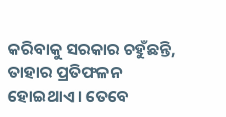କରିବାକୁ ସରକାର ଚହୁଁଛନ୍ତି, ତାହାର ପ୍ରତିଫଳନ ହୋଇଥାଏ । ତେବେ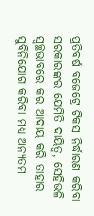ପ୍ରତିବର୍ଷ ବଜେଟ୍ରେ ଟିକସ ନିର୍ଦ୍ଧାରଣ କରିବା ସରକାରଙ୍କର ଯେମିତି ଦାୟିତ୍ୱ, ସେହିଭଳି ସ୍ୱଚ୍ଛଭାବରେ କର ଆଦାୟ କରି ତାହାର ସୁବିନିଯୋଗ କରିବା ମଧ୍ୟ ଅନ୍ୟତମ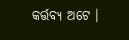କର୍ତ୍ତବ୍ୟ ଅଟେ ।